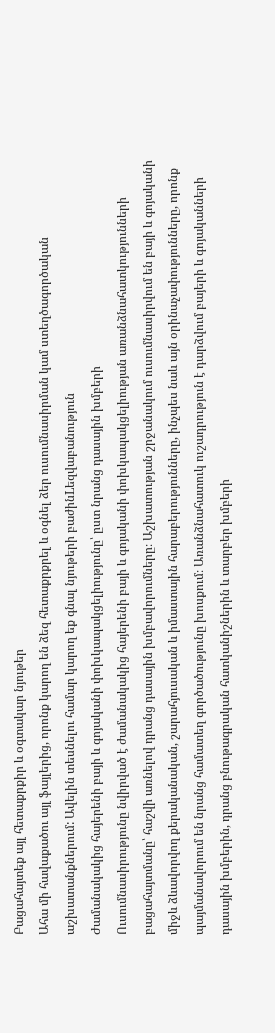Բացահայտեք այլ հետաքրքիր և օգտակար նյութեր
Ահա մի հավաքածու այլ ֆայլերից, որոնք կարող են ձեզ հետաքրքրել և օգնել ձեր ուսումնասիրման կամ ստեղծագործական աշխատանքներում: Ավելին տեսնելու համար կարող եք գնալ նյութերի բաժինLեզվաբանություն
Ժամանակակից հայերենի բայի և գոյականի փոխկապակցելիությունը՝ ըստ նրանց դասային խմբերի
Ուսումնասիրությունը նվիրված է ժամանակակից հայերենի բայի և գոյականի փոխկապակցելիության առանձնահատկությունների բացահայտմանը՝ հաշվի առնելով դրանց դասային խմբավորումները։ Աշխատության շրջանակում ուսումնասիրվում են բայի և գոյականի միջև ձևավորվող քերականական, շարահյուսական և իմաստային հարաբերությունները, ինչպես նաև այն օրինաչափությունները, որոնք պայմանավորում են նրանց համատեղ գործածությունը խոսքում։ Առանձնահատուկ ուշադրություն է դարձվում բայերի և գոյականների դասային խմբերին, դրանց բնութագրական հատկանիշներին և տարբեր խմբերի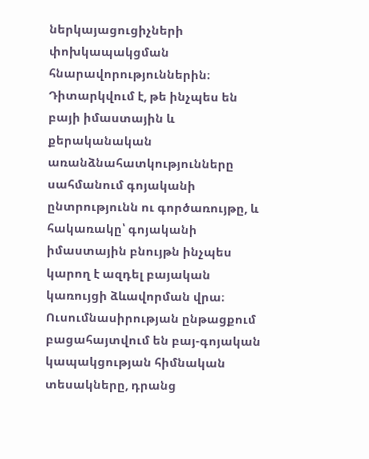ներկայացուցիչների փոխկապակցման հնարավորություններին։ Դիտարկվում է, թե ինչպես են բայի իմաստային և քերականական առանձնահատկությունները սահմանում գոյականի ընտրությունն ու գործառույթը, և հակառակը՝ գոյականի իմաստային բնույթն ինչպես կարող է ազդել բայական կառույցի ձևավորման վրա։ Ուսումնասիրության ընթացքում բացահայտվում են բայ-գոյական կապակցության հիմնական տեսակները, դրանց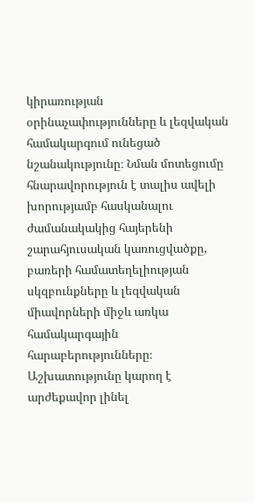կիրառության օրինաչափությունները և լեզվական համակարգում ունեցած նշանակությունը։ Նման մոտեցումը հնարավորություն է տալիս ավելի խորությամբ հասկանալու ժամանակակից հայերենի շարահյուսական կառուցվածքը, բառերի համատեղելիության սկզբունքները և լեզվական միավորների միջև առկա համակարգային հարաբերությունները։ Աշխատությունը կարող է արժեքավոր լինել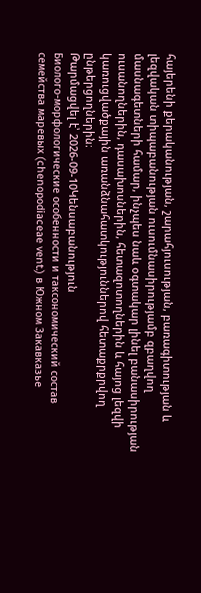հայերենի քերականության, շարահյուսության, բառագիտության և լեզվական տիպաբանության ուսումնասիրությամբ զբաղվող մասնագետների համար, ինչպես նաև օգտակար լինել բանասիրության ուսանողներին, դասախոսներին, հետազոտողներին և հայոց լեզվի կառուցվածքային առանձնահատկություններով հետաքրքրվող ընթերցողներին։
Թարմացվել է՝ 2026-09-10Կենսաբանություն
Биолого-морфологические особенности и таксономический состав семейства маревых (chenopodiaceae vent.) в Южном Закавказье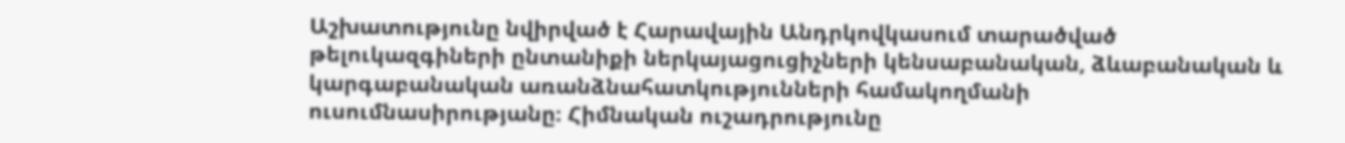Աշխատությունը նվիրված է Հարավային Անդրկովկասում տարածված թելուկազգիների ընտանիքի ներկայացուցիչների կենսաբանական, ձևաբանական և կարգաբանական առանձնահատկությունների համակողմանի ուսումնասիրությանը։ Հիմնական ուշադրությունը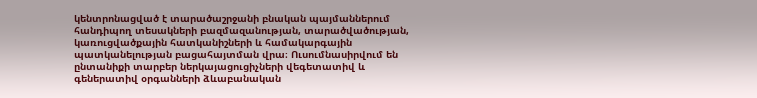կենտրոնացված է տարածաշրջանի բնական պայմաններում հանդիպող տեսակների բազմազանության, տարածվածության, կառուցվածքային հատկանիշների և համակարգային պատկանելության բացահայտման վրա։ Ուսումնասիրվում են ընտանիքի տարբեր ներկայացուցիչների վեգետատիվ և գեներատիվ օրգանների ձևաբանական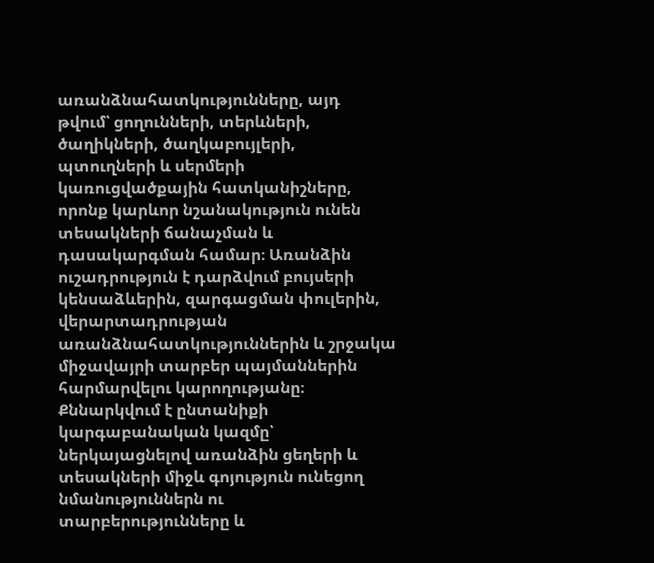առանձնահատկությունները, այդ թվում՝ ցողունների, տերևների, ծաղիկների, ծաղկաբույլերի, պտուղների և սերմերի կառուցվածքային հատկանիշները, որոնք կարևոր նշանակություն ունեն տեսակների ճանաչման և դասակարգման համար։ Առանձին ուշադրություն է դարձվում բույսերի կենսաձևերին, զարգացման փուլերին, վերարտադրության առանձնահատկություններին և շրջակա միջավայրի տարբեր պայմաններին հարմարվելու կարողությանը։ Քննարկվում է ընտանիքի կարգաբանական կազմը՝ ներկայացնելով առանձին ցեղերի և տեսակների միջև գոյություն ունեցող նմանություններն ու տարբերությունները և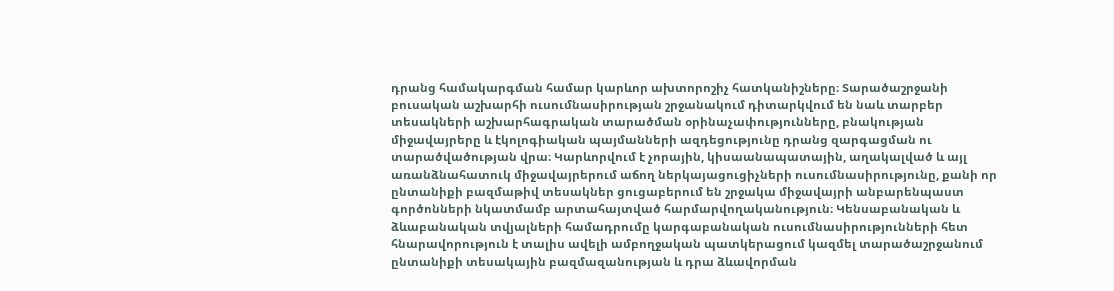դրանց համակարգման համար կարևոր ախտորոշիչ հատկանիշները։ Տարածաշրջանի բուսական աշխարհի ուսումնասիրության շրջանակում դիտարկվում են նաև տարբեր տեսակների աշխարհագրական տարածման օրինաչափությունները, բնակության միջավայրերը և էկոլոգիական պայմանների ազդեցությունը դրանց զարգացման ու տարածվածության վրա։ Կարևորվում է չորային, կիսաանապատային, աղակալված և այլ առանձնահատուկ միջավայրերում աճող ներկայացուցիչների ուսումնասիրությունը, քանի որ ընտանիքի բազմաթիվ տեսակներ ցուցաբերում են շրջակա միջավայրի անբարենպաստ գործոնների նկատմամբ արտահայտված հարմարվողականություն։ Կենսաբանական և ձևաբանական տվյալների համադրումը կարգաբանական ուսումնասիրությունների հետ հնարավորություն է տալիս ավելի ամբողջական պատկերացում կազմել տարածաշրջանում ընտանիքի տեսակային բազմազանության և դրա ձևավորման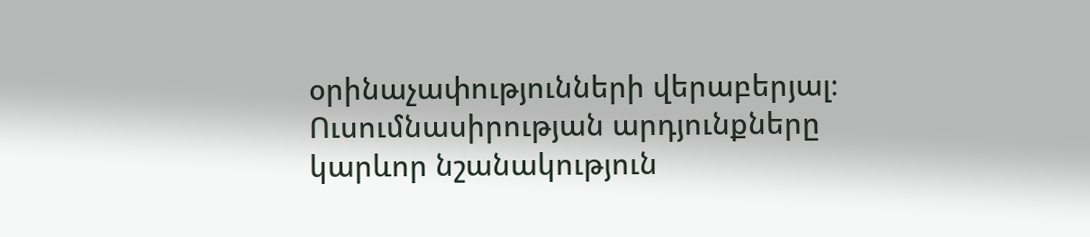օրինաչափությունների վերաբերյալ։ Ուսումնասիրության արդյունքները կարևոր նշանակություն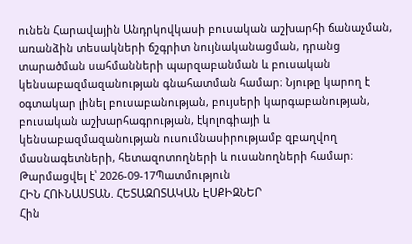ունեն Հարավային Անդրկովկասի բուսական աշխարհի ճանաչման, առանձին տեսակների ճշգրիտ նույնականացման, դրանց տարածման սահմանների պարզաբանման և բուսական կենսաբազմազանության գնահատման համար։ Նյութը կարող է օգտակար լինել բուսաբանության, բույսերի կարգաբանության, բուսական աշխարհագրության, էկոլոգիայի և կենսաբազմազանության ուսումնասիրությամբ զբաղվող մասնագետների, հետազոտողների և ուսանողների համար։
Թարմացվել է՝ 2026-09-17Պատմություն
ՀԻՆ ՀՈՒՆԱՍՏԱՆ. ՀԵՏԱԶՈՏԱԿԱՆ ԷՍՔԻԶՆԵՐ
Հին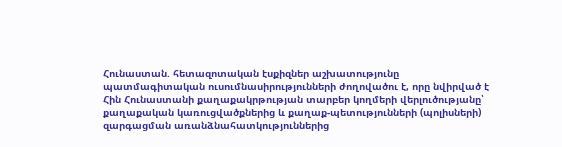Հունաստան. հետազոտական էսքիզներ աշխատությունը պատմագիտական ուսումնասիրությունների ժողովածու է, որը նվիրված է Հին Հունաստանի քաղաքակրթության տարբեր կողմերի վերլուծությանը՝ քաղաքական կառուցվածքներից և քաղաք-պետությունների (պոլիսների) զարգացման առանձնահատկություններից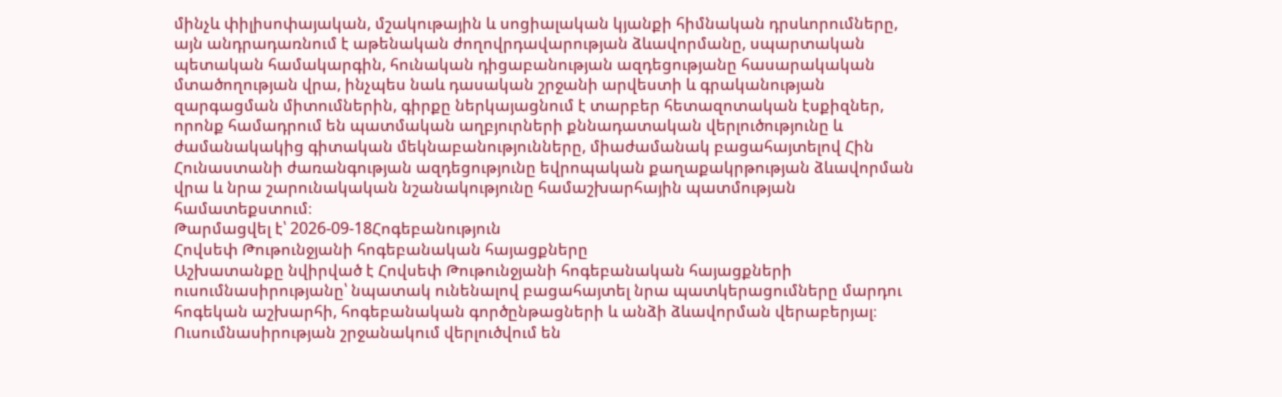մինչև փիլիսոփայական, մշակութային և սոցիալական կյանքի հիմնական դրսևորումները, այն անդրադառնում է աթենական ժողովրդավարության ձևավորմանը, սպարտական պետական համակարգին, հունական դիցաբանության ազդեցությանը հասարակական մտածողության վրա, ինչպես նաև դասական շրջանի արվեստի և գրականության զարգացման միտումներին, գիրքը ներկայացնում է տարբեր հետազոտական էսքիզներ, որոնք համադրում են պատմական աղբյուրների քննադատական վերլուծությունը և ժամանակակից գիտական մեկնաբանությունները, միաժամանակ բացահայտելով Հին Հունաստանի ժառանգության ազդեցությունը եվրոպական քաղաքակրթության ձևավորման վրա և նրա շարունակական նշանակությունը համաշխարհային պատմության համատեքստում։
Թարմացվել է՝ 2026-09-18Հոգեբանություն
Հովսեփ Թութունջյանի հոգեբանական հայացքները
Աշխատանքը նվիրված է Հովսեփ Թութունջյանի հոգեբանական հայացքների ուսումնասիրությանը՝ նպատակ ունենալով բացահայտել նրա պատկերացումները մարդու հոգեկան աշխարհի, հոգեբանական գործընթացների և անձի ձևավորման վերաբերյալ։ Ուսումնասիրության շրջանակում վերլուծվում են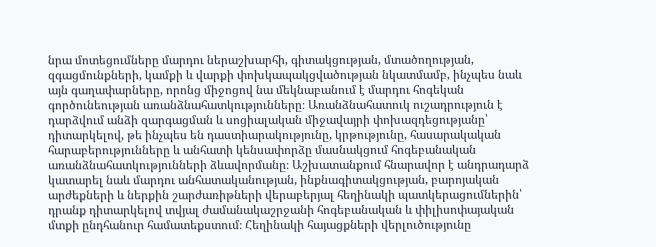նրա մոտեցումները մարդու ներաշխարհի, գիտակցության, մտածողության, զգացմունքների, կամքի և վարքի փոխկապակցվածության նկատմամբ, ինչպես նաև այն գաղափարները, որոնց միջոցով նա մեկնաբանում է մարդու հոգեկան գործունեության առանձնահատկությունները։ Առանձնահատուկ ուշադրություն է դարձվում անձի զարգացման և սոցիալական միջավայրի փոխազդեցությանը՝ դիտարկելով, թե ինչպես են դաստիարակությունը, կրթությունը, հասարակական հարաբերությունները և անհատի կենսափորձը մասնակցում հոգեբանական առանձնահատկությունների ձևավորմանը։ Աշխատանքում հնարավոր է անդրադարձ կատարել նաև մարդու անհատականության, ինքնագիտակցության, բարոյական արժեքների և ներքին շարժառիթների վերաբերյալ հեղինակի պատկերացումներին՝ դրանք դիտարկելով տվյալ ժամանակաշրջանի հոգեբանական և փիլիսոփայական մտքի ընդհանուր համատեքստում։ Հեղինակի հայացքների վերլուծությունը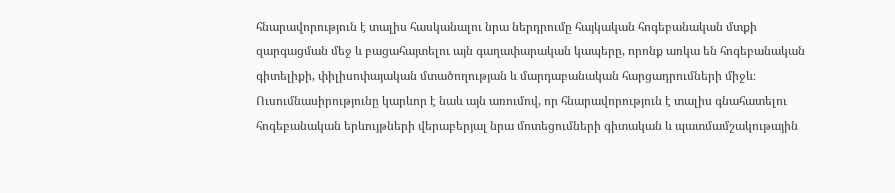հնարավորություն է տալիս հասկանալու նրա ներդրումը հայկական հոգեբանական մտքի զարգացման մեջ և բացահայտելու այն գաղափարական կապերը, որոնք առկա են հոգեբանական գիտելիքի, փիլիսոփայական մտածողության և մարդաբանական հարցադրումների միջև։ Ուսումնասիրությունը կարևոր է նաև այն առումով, որ հնարավորություն է տալիս գնահատելու հոգեբանական երևույթների վերաբերյալ նրա մոտեցումների գիտական և պատմամշակութային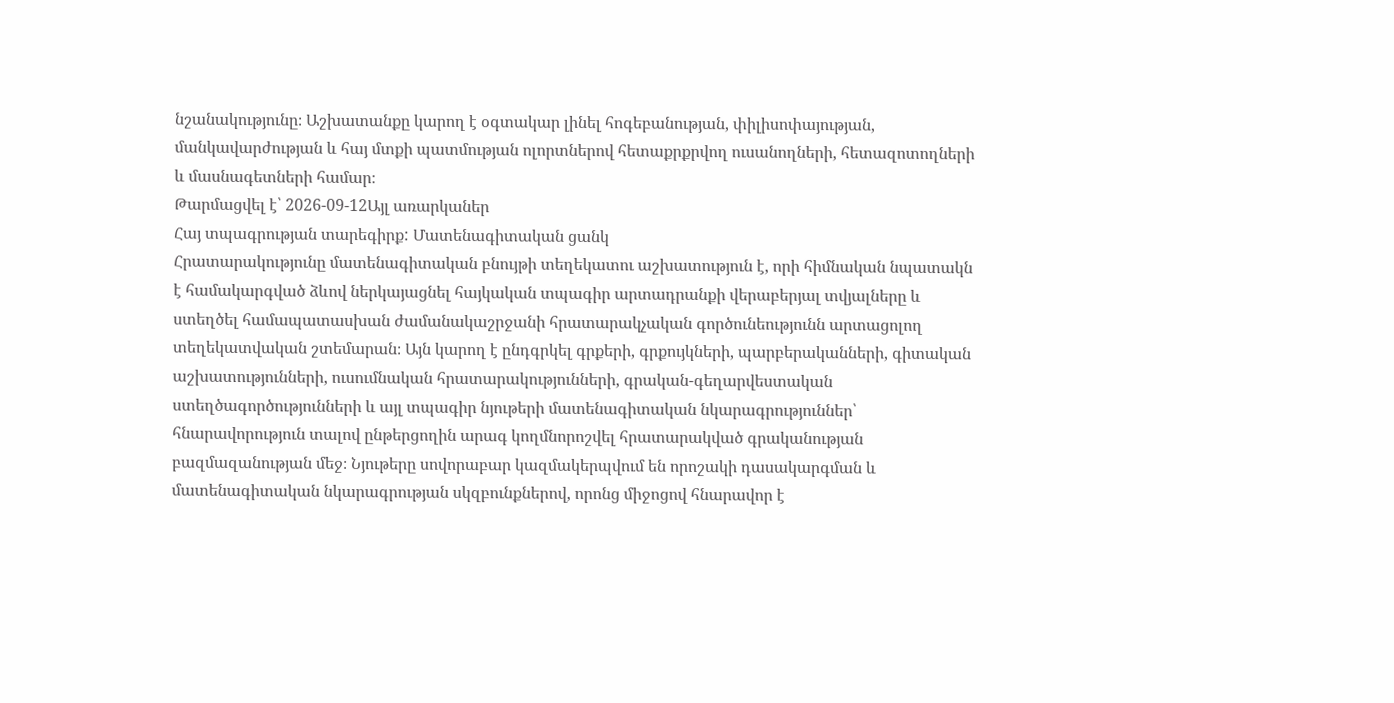նշանակությունը։ Աշխատանքը կարող է օգտակար լինել հոգեբանության, փիլիսոփայության, մանկավարժության և հայ մտքի պատմության ոլորտներով հետաքրքրվող ուսանողների, հետազոտողների և մասնագետների համար։
Թարմացվել է՝ 2026-09-12Այլ առարկաներ
Հայ տպագրության տարեգիրք: Մատենագիտական ցանկ
Հրատարակությունը մատենագիտական բնույթի տեղեկատու աշխատություն է, որի հիմնական նպատակն է համակարգված ձևով ներկայացնել հայկական տպագիր արտադրանքի վերաբերյալ տվյալները և ստեղծել համապատասխան ժամանակաշրջանի հրատարակչական գործունեությունն արտացոլող տեղեկատվական շտեմարան։ Այն կարող է ընդգրկել գրքերի, գրքույկների, պարբերականների, գիտական աշխատությունների, ուսումնական հրատարակությունների, գրական-գեղարվեստական ստեղծագործությունների և այլ տպագիր նյութերի մատենագիտական նկարագրություններ՝ հնարավորություն տալով ընթերցողին արագ կողմնորոշվել հրատարակված գրականության բազմազանության մեջ։ Նյութերը սովորաբար կազմակերպվում են որոշակի դասակարգման և մատենագիտական նկարագրության սկզբունքներով, որոնց միջոցով հնարավոր է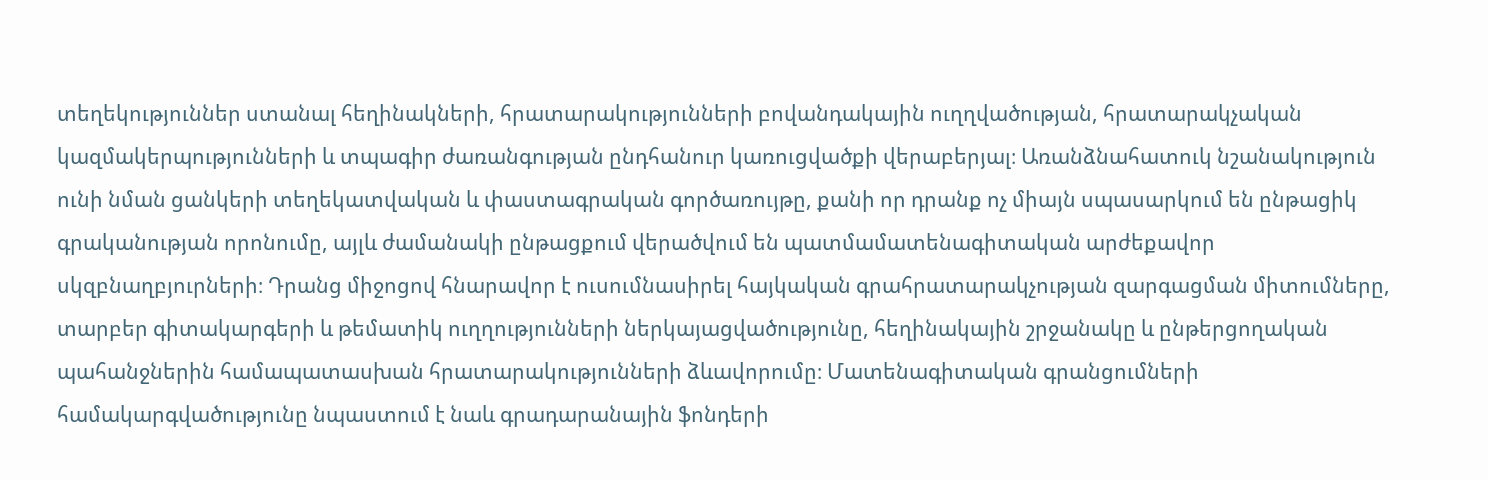տեղեկություններ ստանալ հեղինակների, հրատարակությունների բովանդակային ուղղվածության, հրատարակչական կազմակերպությունների և տպագիր ժառանգության ընդհանուր կառուցվածքի վերաբերյալ։ Առանձնահատուկ նշանակություն ունի նման ցանկերի տեղեկատվական և փաստագրական գործառույթը, քանի որ դրանք ոչ միայն սպասարկում են ընթացիկ գրականության որոնումը, այլև ժամանակի ընթացքում վերածվում են պատմամատենագիտական արժեքավոր սկզբնաղբյուրների։ Դրանց միջոցով հնարավոր է ուսումնասիրել հայկական գրահրատարակչության զարգացման միտումները, տարբեր գիտակարգերի և թեմատիկ ուղղությունների ներկայացվածությունը, հեղինակային շրջանակը և ընթերցողական պահանջներին համապատասխան հրատարակությունների ձևավորումը։ Մատենագիտական գրանցումների համակարգվածությունը նպաստում է նաև գրադարանային ֆոնդերի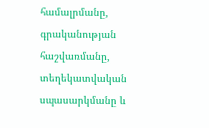համալրմանը, գրականության հաշվառմանը, տեղեկատվական սպասարկմանը և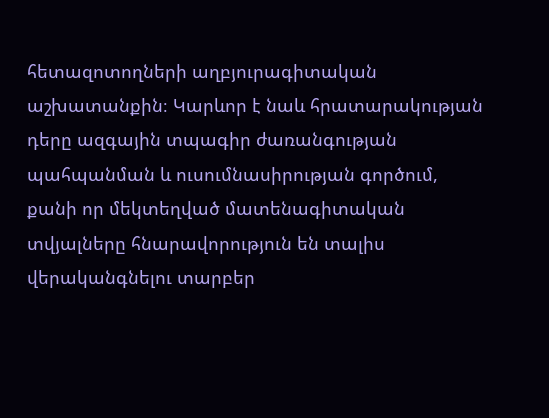հետազոտողների աղբյուրագիտական աշխատանքին։ Կարևոր է նաև հրատարակության դերը ազգային տպագիր ժառանգության պահպանման և ուսումնասիրության գործում, քանի որ մեկտեղված մատենագիտական տվյալները հնարավորություն են տալիս վերականգնելու տարբեր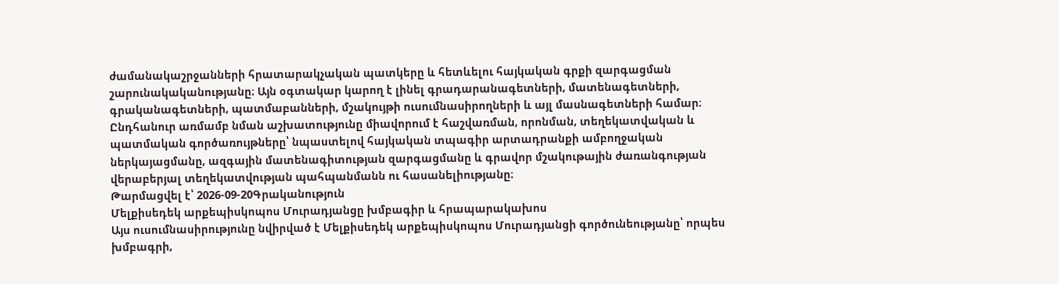ժամանակաշրջանների հրատարակչական պատկերը և հետևելու հայկական գրքի զարգացման շարունակականությանը։ Այն օգտակար կարող է լինել գրադարանագետների, մատենագետների, գրականագետների, պատմաբանների, մշակույթի ուսումնասիրողների և այլ մասնագետների համար։ Ընդհանուր առմամբ նման աշխատությունը միավորում է հաշվառման, որոնման, տեղեկատվական և պատմական գործառույթները՝ նպաստելով հայկական տպագիր արտադրանքի ամբողջական ներկայացմանը, ազգային մատենագիտության զարգացմանը և գրավոր մշակութային ժառանգության վերաբերյալ տեղեկատվության պահպանմանն ու հասանելիությանը։
Թարմացվել է՝ 2026-09-20Գրականություն
Մելքիսեդեկ արքեպիսկոպոս Մուրադյանցը խմբագիր և հրապարակախոս
Այս ուսումնասիրությունը նվիրված է Մելքիսեդեկ արքեպիսկոպոս Մուրադյանցի գործունեությանը՝ որպես խմբագրի,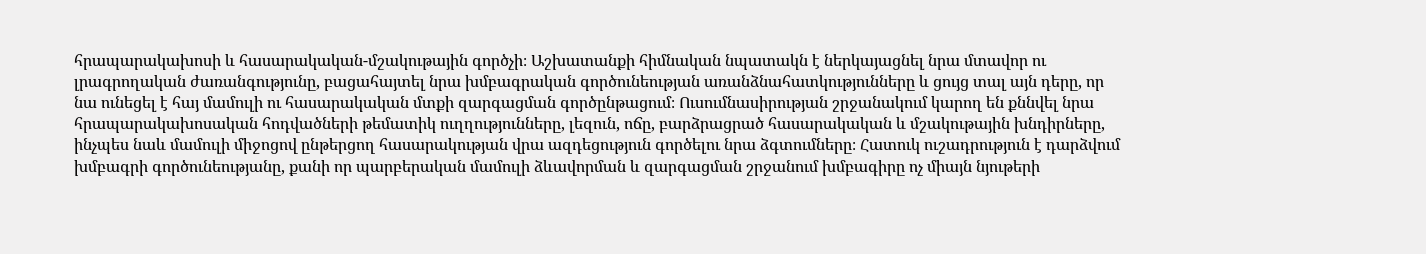հրապարակախոսի և հասարակական-մշակութային գործչի։ Աշխատանքի հիմնական նպատակն է ներկայացնել նրա մտավոր ու լրագրողական ժառանգությունը, բացահայտել նրա խմբագրական գործունեության առանձնահատկությունները և ցույց տալ այն դերը, որ նա ունեցել է հայ մամուլի ու հասարակական մտքի զարգացման գործընթացում։ Ուսումնասիրության շրջանակում կարող են քննվել նրա հրապարակախոսական հոդվածների թեմատիկ ուղղությունները, լեզուն, ոճը, բարձրացրած հասարակական և մշակութային խնդիրները, ինչպես նաև մամուլի միջոցով ընթերցող հասարակության վրա ազդեցություն գործելու նրա ձգտումները։ Հատուկ ուշադրություն է դարձվում խմբագրի գործունեությանը, քանի որ պարբերական մամուլի ձևավորման և զարգացման շրջանում խմբագիրը ոչ միայն նյութերի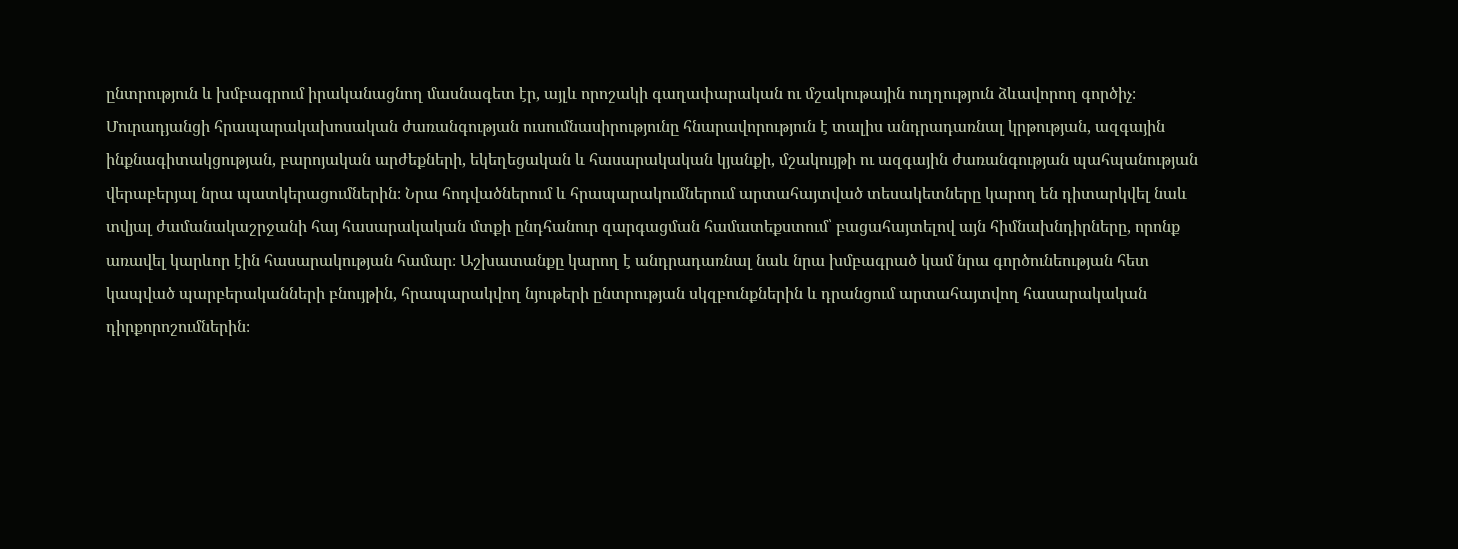ընտրություն և խմբագրում իրականացնող մասնագետ էր, այլև որոշակի գաղափարական ու մշակութային ուղղություն ձևավորող գործիչ։ Մուրադյանցի հրապարակախոսական ժառանգության ուսումնասիրությունը հնարավորություն է տալիս անդրադառնալ կրթության, ազգային ինքնագիտակցության, բարոյական արժեքների, եկեղեցական և հասարակական կյանքի, մշակույթի ու ազգային ժառանգության պահպանության վերաբերյալ նրա պատկերացումներին։ Նրա հոդվածներում և հրապարակումներում արտահայտված տեսակետները կարող են դիտարկվել նաև տվյալ ժամանակաշրջանի հայ հասարակական մտքի ընդհանուր զարգացման համատեքստում՝ բացահայտելով այն հիմնախնդիրները, որոնք առավել կարևոր էին հասարակության համար։ Աշխատանքը կարող է անդրադառնալ նաև նրա խմբագրած կամ նրա գործունեության հետ կապված պարբերականների բնույթին, հրապարակվող նյութերի ընտրության սկզբունքներին և դրանցում արտահայտվող հասարակական դիրքորոշումներին։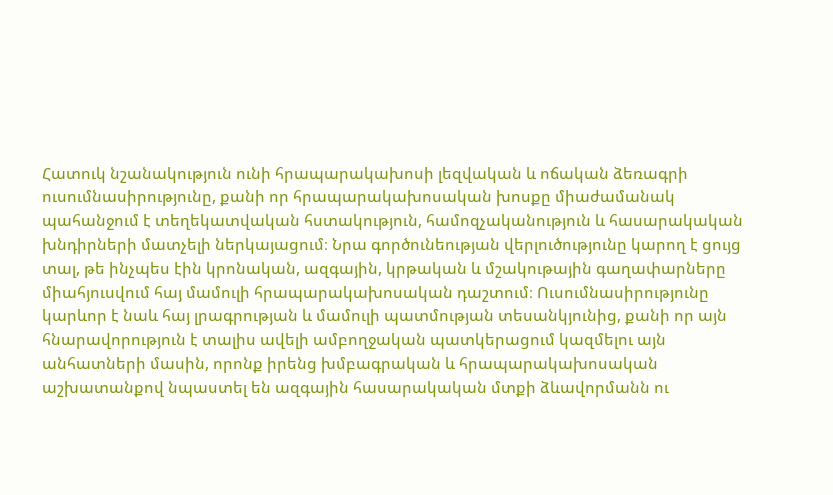Հատուկ նշանակություն ունի հրապարակախոսի լեզվական և ոճական ձեռագրի ուսումնասիրությունը, քանի որ հրապարակախոսական խոսքը միաժամանակ պահանջում է տեղեկատվական հստակություն, համոզչականություն և հասարակական խնդիրների մատչելի ներկայացում։ Նրա գործունեության վերլուծությունը կարող է ցույց տալ, թե ինչպես էին կրոնական, ազգային, կրթական և մշակութային գաղափարները միահյուսվում հայ մամուլի հրապարակախոսական դաշտում։ Ուսումնասիրությունը կարևոր է նաև հայ լրագրության և մամուլի պատմության տեսանկյունից, քանի որ այն հնարավորություն է տալիս ավելի ամբողջական պատկերացում կազմելու այն անհատների մասին, որոնք իրենց խմբագրական և հրապարակախոսական աշխատանքով նպաստել են ազգային հասարակական մտքի ձևավորմանն ու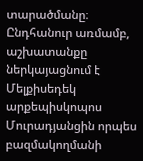տարածմանը։ Ընդհանուր առմամբ, աշխատանքը ներկայացնում է Մելքիսեդեկ արքեպիսկոպոս Մուրադյանցին որպես բազմակողմանի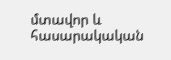մտավոր և հասարակական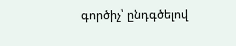գործիչ՝ ընդգծելով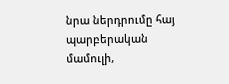նրա ներդրումը հայ պարբերական մամուլի,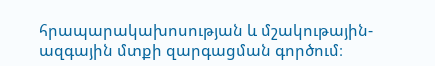հրապարակախոսության և մշակութային-ազգային մտքի զարգացման գործում։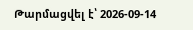Թարմացվել է՝ 2026-09-14